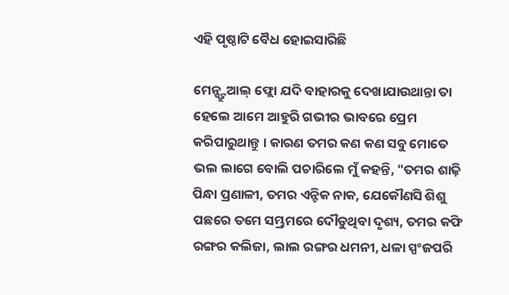ଏହି ପୃଷ୍ଠାଟି ବୈଧ ହୋଇସାରିଛି

ମେନ୍ଷ୍ଟ୍ରୁଆଲ୍ ଫ୍ଲୋ ଯଦି ବାହାରକୁ ଦେଖାଯାଉଥାନ୍ତା ତା ହେଲେ ଆମେ ଆହୁରି ଗଭୀର ଭାବରେ ପ୍ରେମ କରିପାରୁଥାନ୍ତୁ । କାରଣ ତମର କଣ କଣ ସବୁ ମୋତେ ଭଲ ଲାଗେ ବୋଲି ପଚାରିଲେ ମୁଁ କହନ୍ତି, "ତମର ଶାଢ଼ି ପିନ୍ଧା ପ୍ରଣାଳୀ, ତମର ଏନ୍ଟିକ ନାକ, ଯେକୌଣସି ଶିଶୁ ପଛରେ ତମେ ସମ୍ଭ୍ରମରେ ଦୌଡୁଥିବା ଦୃଶ୍ୟ, ତମର କଫି ରଙ୍ଗର କଲିଜା, ଲାଲ ରଙ୍ଗର ଧମନୀ, ଧଳା ସ୍ପଂଜପରି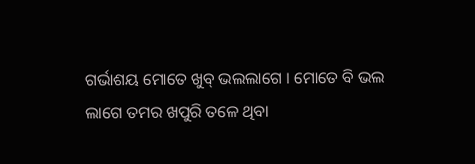ଗର୍ଭାଶୟ ମୋତେ ଖୁବ୍ ଭଲଲାଗେ । ମୋତେ ବି ଭଲ ଲାଗେ ତମର ଖପୁରି ତଳେ ଥିବା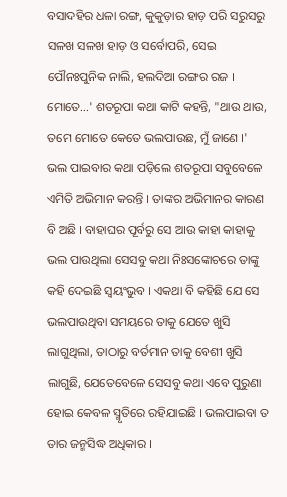ବସାଦହିର ଧଳା ରଙ୍ଗ, କୁକୁଡ଼ାର ହାଡ଼ ପରି ସରୁସରୁ ସଳଖ ସଳଖ ହାଡ଼ ଓ ସର୍ବୋପରି, ସେଇ ପୌନଃପୁନିକ ନାଲି, ହଲଦିଆ ରଙ୍ଗର ରଜ । ମୋତେ...' ଶତରୂପା କଥା କାଟି କହନ୍ତି, "ଥାଉ ଥାଉ, ତମେ ମୋତେ କେତେ ଭଲପାଉଛ, ମୁଁ ଜାଣେ ।' ଭଲ ପାଇବାର କଥା ପଡ଼ିଲେ ଶତରୂପା ସବୁବେଳେ ଏମିତି ଅଭିମାନ କରନ୍ତି । ତାଙ୍କର ଅଭିମାନର କାରଣ ବି ଅଛି । ବାହାଘର ପୂର୍ବରୁ ସେ ଆଉ କାହା କାହାକୁ ଭଲ ପାଉଥିଲା ସେସବୁ କଥା ନିଃସଙ୍କୋଚରେ ତାଙ୍କୁ କହି ଦେଇଛି ସ୍ୱୟଂଭୁବ । ଏକଥା ବି କହିଛି ଯେ ସେ ଭଲପାଉଥିବା ସମୟରେ ତାକୁ ଯେତେ ଖୁସି ଲାଗୁଥିଲା, ତାଠାରୁ ବର୍ତମାନ ତାକୁ ବେଶୀ ଖୁସି ଲାଗୁଛି, ଯେତେବେଳେ ସେସବୁ କଥା ଏବେ ପୁରୁଣା ହୋଇ କେବଳ ସ୍ମୃତିରେ ରହିଯାଇଛି । ଭଲପାଇବା ତ ତାର ଜନ୍ମସିଦ୍ଧ ଅଧିକାର ।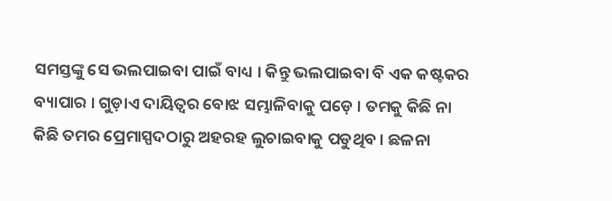ସମସ୍ତଙ୍କୁ ସେ ଭଲପାଇବା ପାଇଁ ବାଧ୍ୟ । କିନ୍ତୁ ଭଲପାଇବା ବି ଏକ କଷ୍ଟକର ବ୍ୟାପାର । ଗୁଡ଼ାଏ ଦାୟିତ୍ୱର ବୋଝ ସମ୍ଭାଳିବାକୁ ପଡ଼େ । ତମକୁ କିଛି ନା କିଛି ତମର ପ୍ରେମାସ୍ପଦଠାରୁ ଅହରହ ଲୁଚାଇବାକୁ ପଡୁଥିବ । ଛଳନା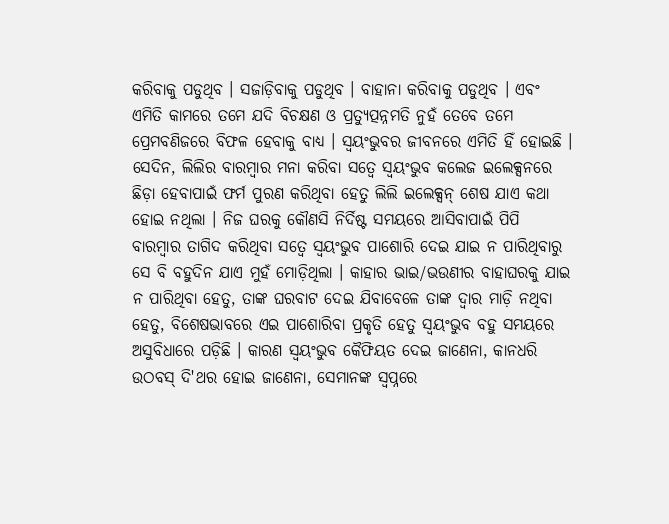କରିବାକୁ ପଡୁଥିବ । ସଜାଡ଼ିବାକୁ ପଡୁଥିବ । ବାହାନା କରିବାକୁ ପଡୁଥିବ । ଏବଂ ଏମିତି କାମରେ ତମେ ଯଦି ବିଚକ୍ଷଣ ଓ ପ୍ରତ୍ୟୁତ୍ପନ୍ନମତି ନୁହଁ ତେବେ ତମେ ପ୍ରେମବଣିଜରେ ବିଫଳ ହେବାକୁ ବାଧ୍ୟ । ସ୍ୱୟଂଭୁବର ଜୀବନରେ ଏମିତି ହିଁ ହୋଇଛି । ସେଦିନ, ଲିଲିର ବାରମ୍ବାର ମନା କରିବା ସତ୍ୱେ ସ୍ୱୟଂଭୁବ କଲେଜ ଇଲେକ୍ସନରେ ଛିଡ଼ା ହେବାପାଇଁ ଫର୍ମ ପୁରଣ କରିଥିବା ହେତୁ ଲିଲି ଇଲେକ୍ସନ୍ ଶେଷ ଯାଏ କଥା ହୋଇ ନଥିଲା । ନିଜ ଘରକୁ କୌଣସି ନିର୍ଦିଷ୍ଟ ସମୟରେ ଆସିବାପାଇଁ ପିପି ବାରମ୍ବାର ତାଗିଦ କରିଥିବା ସତ୍ୱେ ସ୍ୱୟଂଭୁବ ପାଶୋରି ଦେଇ ଯାଇ ନ ପାରିଥିବାରୁ ସେ ବି ବହୁଦିନ ଯାଏ ମୁହଁ ମୋଡ଼ିଥିଲା । କାହାର ଭାଇ/ଭଉଣୀର ବାହାଘରକୁ ଯାଇ ନ ପାରିଥିବା ହେତୁ, ତାଙ୍କ ଘରବାଟ ଦେଇ ଯିବାବେଳେ ତାଙ୍କ ଦ୍ୱାର ମାଡ଼ି ନଥିବା ହେତୁ, ବିଶେଷଭାବରେ ଏଇ ପାଶୋରିବା ପ୍ରକୃତି ହେତୁ ସ୍ୱୟଂଭୁବ ବହୁ ସମୟରେ ଅସୁବିଧାରେ ପଡ଼ିଛି । କାରଣ ସ୍ୱୟଂଭୁବ କୈଫିୟତ ଦେଇ ଜାଣେନା, କାନଧରି ଉଠବସ୍ ଦି'ଥର ହୋଇ ଜାଣେନା, ସେମାନଙ୍କ ସ୍ୱପ୍ନରେ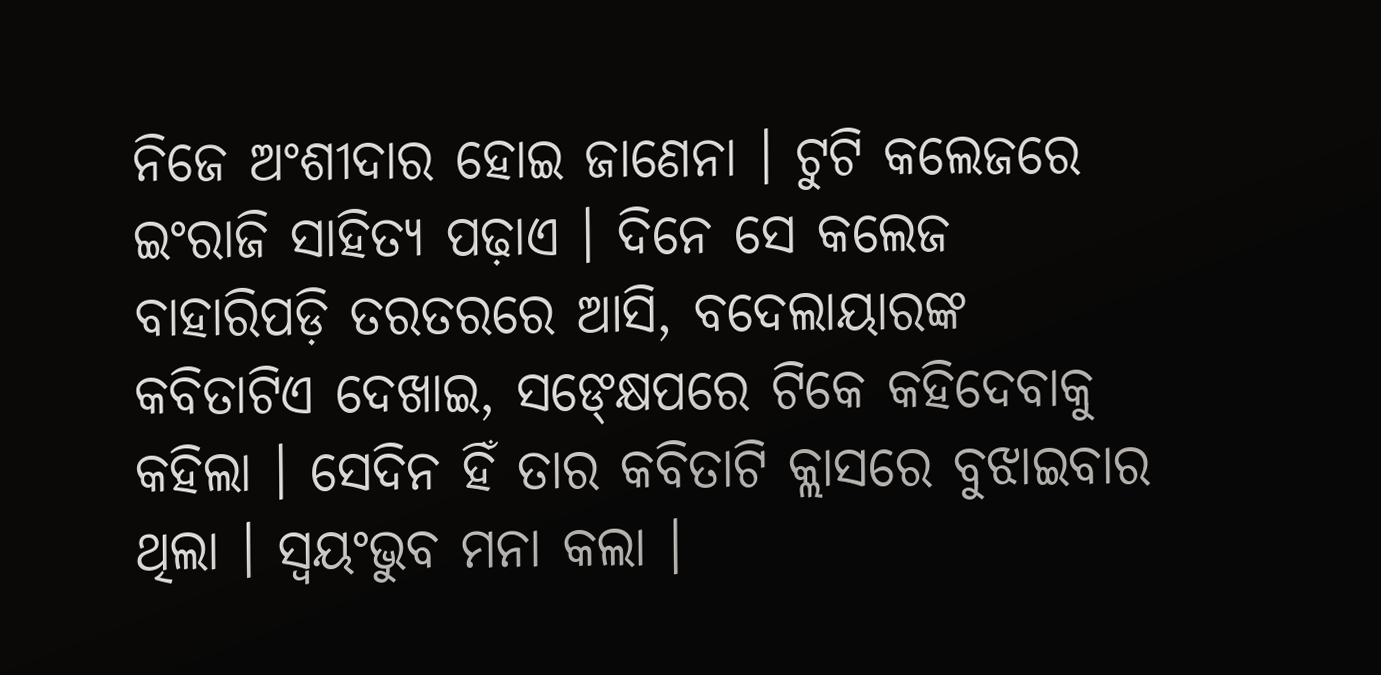ନିଜେ ଅଂଶୀଦାର ହୋଇ ଜାଣେନା । ଟୁଟି କଲେଜରେ ଇଂରାଜି ସାହିତ୍ୟ ପଢ଼ାଏ । ଦିନେ ସେ କଲେଜ ବାହାରିପଡ଼ି ତରତରରେ ଆସି, ବଦେଲାୟାରଙ୍କ କବିତାଟିଏ ଦେଖାଇ, ସଙ୍କ୍ଷେପରେ ଟିକେ କହିଦେବାକୁ କହିଲା । ସେଦିନ ହିଁ ତାର କବିତାଟି କ୍ଲାସରେ ବୁଝାଇବାର ଥିଲା । ସ୍ୱୟଂଭୁବ ମନା କଲା ।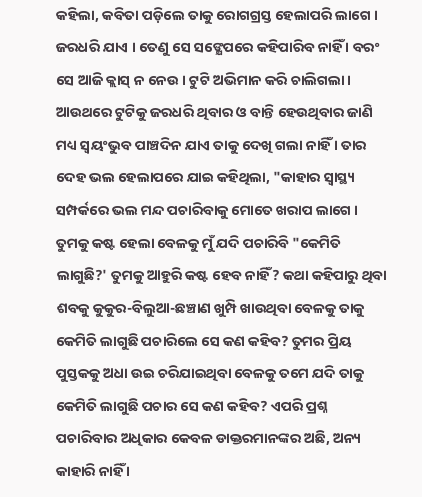କହିଲା, କବିତା ପଡ଼ିଲେ ତାକୁ ରୋଗଗ୍ରସ୍ତ ହେଲାପରି ଲାଗେ । ଜରଧରି ଯାଏ । ତେଣୁ ସେ ସଙ୍କ୍ଷେପରେ କହିପାରିବ ନାହିଁ । ବରଂ ସେ ଆଜି କ୍ଲାସ୍ ନ ନେଉ । ଟୁଟି ଅଭିମାନ କରି ଚାଲିଗଲା । ଆଉଥରେ ଟୁଟିକୁ ଜରଧରି ଥିବାର ଓ ବାନ୍ତି ହେଉଥିବାର ଜାଣି ମଧ୍ୟ ସ୍ୱୟଂଭୁବ ପାଞ୍ଚଦିନ ଯାଏ ତାକୁ ଦେଖି ଗଲା ନାହିଁ । ତାର ଦେହ ଭଲ ହେଲାପରେ ଯାଇ କହିଥିଲା, "କାହାର ସ୍ୱାସ୍ଥ୍ୟ ସମ୍ପର୍କରେ ଭଲ ମନ୍ଦ ପଚାରିବାକୁ ମୋତେ ଖରାପ ଲାଗେ । ତୁମକୁ କଷ୍ଟ ହେଲା ବେଳକୁ ମୁଁ ଯଦି ପଚାରିବି "କେମିତି ଲାଗୁଛି?' ତୁମକୁ ଆହୁରି କଷ୍ଟ ହେବ ନାହିଁ? କଥା କହିପାରୁ ଥିବା ଶବକୁ କୁକୁର-ବିଲୁଆ-ଛଞ୍ଚାଣ ଖୁମ୍ପି ଖାଉଥିବା ବେଳକୁ ତାକୁ କେମିତି ଲାଗୁଛି ପଚାରିଲେ ସେ କଣ କହିବ? ତୁମର ପ୍ରିୟ ପୁସ୍ତକକୁ ଅଧା ଉଇ ଚରିଯାଇଥିବା ବେଳକୁ ତମେ ଯଦି ତାକୁ କେମିତି ଲାଗୁଛି ପଚାର ସେ କଣ କହିବ? ଏପରି ପ୍ରଶ୍ନ ପଚାରିବାର ଅଧିକାର କେବଳ ଡାକ୍ତରମାନଙ୍କର ଅଛି, ଅନ୍ୟ କାହାରି ନାହିଁ ।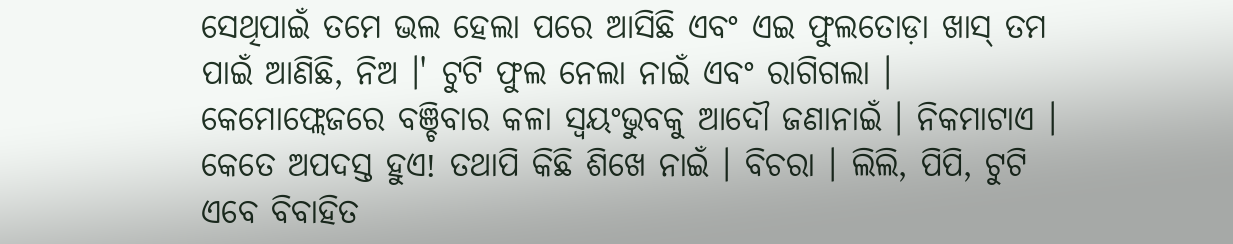ସେଥିପାଇଁ ତମେ ଭଲ ହେଲା ପରେ ଆସିଛି ଏବଂ ଏଇ ଫୁଲତୋଡ଼ା ଖାସ୍ ତମ ପାଇଁ ଆଣିଛି, ନିଅ ।' ଟୁଟି ଫୁଲ ନେଲା ନାଇଁ ଏବଂ ରାଗିଗଲା । କେମୋଫ୍ଲେଜରେ ବଞ୍ଚିବାର କଳା ସ୍ୱୟଂଭୁବକୁ ଆଦୌ ଜଣାନାଇଁ । ନିକମାଟାଏ । କେତେ ଅପଦସ୍ତ ହୁଏ! ତଥାପି କିଛି ଶିଖେ ନାଇଁ । ବିଚରା । ଲିଲି, ପିପି, ଟୁଟି ଏବେ ବିବାହିତ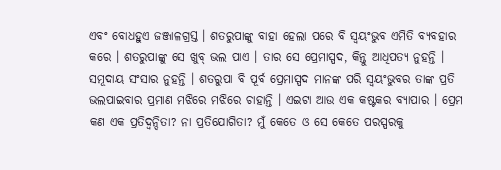ଏବଂ ବୋଧହୁଏ ଜଞ୍ଜାଳଗ୍ରସ୍ତ । ଶତରୁପାଙ୍କୁ ବାହା ହେଲା ପରେ ବି ସ୍ୱୟଂଭୁବ ଏମିତି ବ୍ୟବହାର କରେ । ଶତରୁପାଙ୍କୁ ସେ ଖୁବ୍ ଭଲ ପାଏ । ତାର ସେ ପ୍ରେମାସ୍ପଦ, କିନ୍ତୁ ଆଧିପତ୍ୟ ନୁହନ୍ତି । ସମୂଦାୟ ସଂସାର ନୁହନ୍ତି । ଶତରୁପା ବି ପୂର୍ବ ପ୍ରେମାସ୍ପଦ ମାନଙ୍କ ପରି ସ୍ୱୟଂଭୁବର ତାଙ୍କ ପ୍ରତି ଭଲପାଇବାର ପ୍ରମାଣ ମଝିରେ ମଝିରେ ଚାହାନ୍ତି । ଏଇଟା ଆଉ ଏକ କଷ୍ଟକର ବ୍ୟାପାର । ପ୍ରେମ କଣ ଏକ ପ୍ରତିଦ୍ୱନ୍ଦିତା? ନା ପ୍ରତିଯୋଗିତା? ମୁଁ କେତେ ଓ ସେ କେତେ ପରସ୍ପରକୁ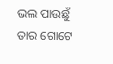ଭଲ ପାଉଛୁଁ ତାର ଗୋଟେ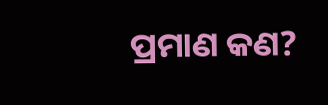ପ୍ରମାଣ କଣ?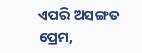ଏପରି ଅସଙ୍ଗତ ପ୍ରେମ,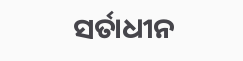ସର୍ତାଧୀନ